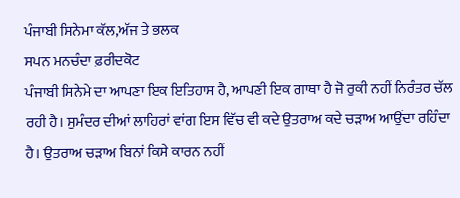ਪੰਜਾਬੀ ਸਿਨੇਮਾ ਕੱਲ,ਅੱਜ ਤੇ ਭਲਕ
ਸਪਨ ਮਨਚੰਦਾ ਫ਼ਰੀਦਕੋਟ
ਪੰਜਾਬੀ ਸਿਨੇਮੇ ਦਾ ਆਪਣਾ ਇਕ ਇਤਿਹਾਸ ਹੈ, ਆਪਣੀ ਇਕ ਗਾਥਾ ਹੈ ਜੋ ਰੁਕੀ ਨਹੀਂ ਨਿਰੰਤਰ ਚੱਲ ਰਹੀ ਹੈ। ਸੁਮੰਦਰ ਦੀਆਂ ਲਾਹਿਰਾਂ ਵਾਂਗ ਇਸ ਵਿੱਚ ਵੀ ਕਦੇ ਉਤਰਾਅ ਕਦੇ ਚੜਾਅ ਆਉਂਦਾ ਰਹਿੰਦਾ ਹੈ। ਉਤਰਾਅ ਚੜਾਅ ਬਿਨਾਂ ਕਿਸੇ ਕਾਰਨ ਨਹੀਂ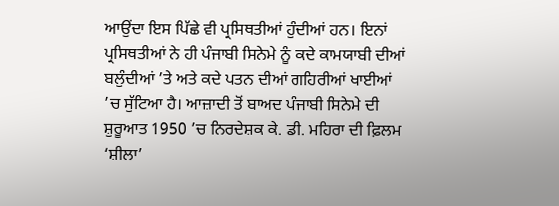ਆਉਂਦਾ ਇਸ ਪਿੱਛੇ ਵੀ ਪ੍ਰਸਿਥਤੀਆਂ ਹੁੰਦੀਆਂ ਹਨ। ਇਨਾਂ ਪ੍ਰਸਿਥਤੀਆਂ ਨੇ ਹੀ ਪੰਜਾਬੀ ਸਿਨੇਮੇ ਨੂੰ ਕਦੇ ਕਾਮਯਾਬੀ ਦੀਆਂ ਬਲੁੰਦੀਆਂ ’ਤੇ ਅਤੇ ਕਦੇ ਪਤਨ ਦੀਆਂ ਗਹਿਰੀਆਂ ਖਾਈਆਂ ’ਚ ਸੁੱਟਿਆ ਹੈ। ਆਜ਼ਾਦੀ ਤੋਂ ਬਾਅਦ ਪੰਜਾਬੀ ਸਿਨੇਮੇ ਦੀ ਸ਼ੁਰੂਆਤ 1950 ’ਚ ਨਿਰਦੇਸ਼ਕ ਕੇ. ਡੀ. ਮਹਿਰਾ ਦੀ ਫ਼ਿਲਮ ‘ਸ਼ੀਲਾ’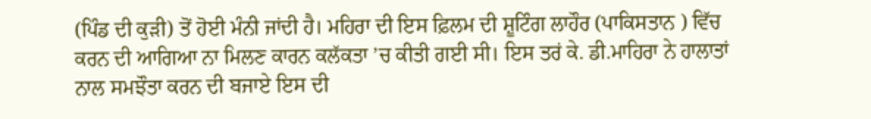(ਪਿੰਡ ਦੀ ਕੁੜੀ) ਤੋਂ ਹੋਈ ਮੰਨੀ ਜਾਂਦੀ ਹੈ। ਮਹਿਰਾ ਦੀ ਇਸ ਫ਼ਿਲਮ ਦੀ ਸ਼ੂਟਿੰਗ ਲਾਹੌਰ (ਪਾਕਿਸਤਾਨ ) ਵਿੱਚ ਕਰਨ ਦੀ ਆਗਿਆ ਨਾ ਮਿਲਣ ਕਾਰਨ ਕਲੱਕਤਾ ’ਚ ਕੀਤੀ ਗਈ ਸੀ। ਇਸ ਤਰਂ ਕੇ. ਡੀ.ਮਾਹਿਰਾ ਨੇ ਹਾਲਾਤਾਂ ਨਾਲ ਸਮਝੌਤਾ ਕਰਨ ਦੀ ਬਜਾਏ ਇਸ ਦੀ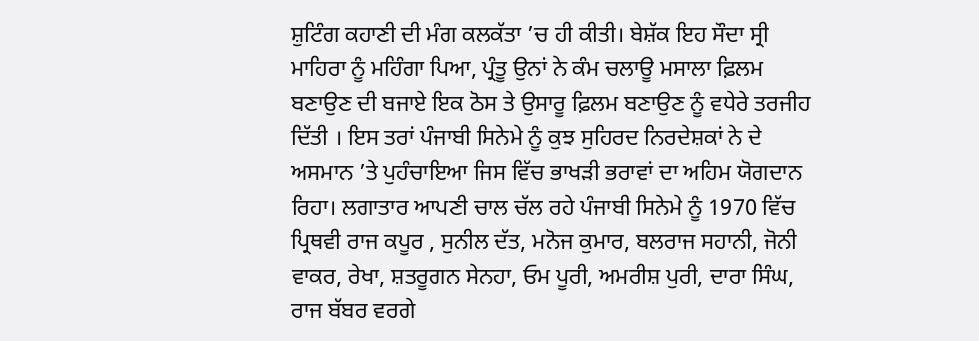ਸ਼ੁਟਿੰਗ ਕਹਾਣੀ ਦੀ ਮੰਗ ਕਲਕੱਤਾ ’ਚ ਹੀ ਕੀਤੀ। ਬੇਸ਼ੱਕ ਇਹ ਸੌਦਾ ਸ੍ਰੀ ਮਾਹਿਰਾ ਨੂੰ ਮਹਿੰਗਾ ਪਿਆ, ਪ੍ਰੰਤੂ ਉਨਾਂ ਨੇ ਕੰਮ ਚਲਾਊ ਮਸਾਲਾ ਫ਼ਿਲਮ ਬਣਾਉਣ ਦੀ ਬਜਾਏ ਇਕ ਠੋਸ ਤੇ ਉਸਾਰੂ ਫ਼ਿਲਮ ਬਣਾਉਣ ਨੂੰ ਵਧੇਰੇ ਤਰਜੀਹ ਦਿੱਤੀ । ਇਸ ਤਰਾਂ ਪੰਜਾਬੀ ਸਿਨੇਮੇ ਨੂੰ ਕੁਝ ਸੁਹਿਰਦ ਨਿਰਦੇਸ਼ਕਾਂ ਨੇ ਦੇ ਅਸਮਾਨ ’ਤੇ ਪੁਹੰਚਾਇਆ ਜਿਸ ਵਿੱਚ ਭਾਖੜੀ ਭਰਾਵਾਂ ਦਾ ਅਹਿਮ ਯੋਗਦਾਨ ਰਿਹਾ। ਲਗਾਤਾਰ ਆਪਣੀ ਚਾਲ ਚੱਲ ਰਹੇ ਪੰਜਾਬੀ ਸਿਨੇਮੇ ਨੂੰ 1970 ਵਿੱਚ ਪ੍ਰਿਥਵੀ ਰਾਜ ਕਪੂਰ , ਸੁਨੀਲ ਦੱਤ, ਮਨੋਜ ਕੁਮਾਰ, ਬਲਰਾਜ ਸਹਾਨੀ, ਜੋਨੀ ਵਾਕਰ, ਰੇਖਾ, ਸ਼ਤਰੂਗਨ ਸੇਨਹਾ, ਓਮ ਪੂਰੀ, ਅਮਰੀਸ਼ ਪੁਰੀ, ਦਾਰਾ ਸਿੰਘ, ਰਾਜ ਬੱਬਰ ਵਰਗੇ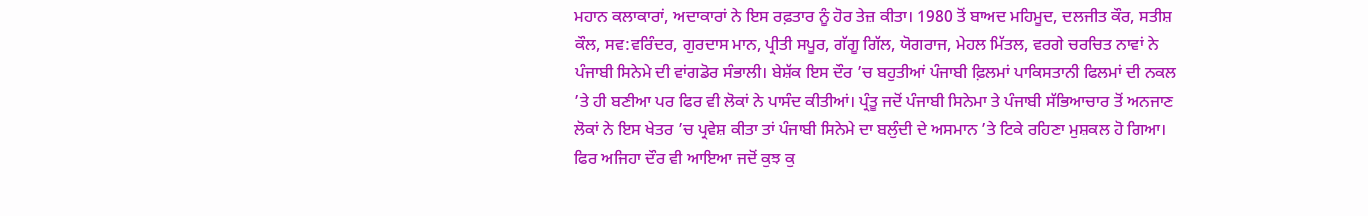ਮਹਾਨ ਕਲਾਕਾਰਾਂ, ਅਦਾਕਾਰਾਂ ਨੇ ਇਸ ਰਫ਼ਤਾਰ ਨੂੰ ਹੋਰ ਤੇਜ਼ ਕੀਤਾ। 1980 ਤੋਂ ਬਾਅਦ ਮਹਿਮੂਦ, ਦਲਜੀਤ ਕੌਰ, ਸਤੀਸ਼ ਕੌਲ, ਸਵ:ਵਰਿੰਦਰ, ਗੁਰਦਾਸ ਮਾਨ, ਪ੍ਰੀਤੀ ਸਪੂਰ, ਗੱਗੂ ਗਿੱਲ, ਯੋਗਰਾਜ, ਮੇਹਲ ਮਿੱਤਲ, ਵਰਗੇ ਚਰਚਿਤ ਨਾਵਾਂ ਨੇ ਪੰਜਾਬੀ ਸਿਨੇਮੇ ਦੀ ਵਾਂਗਡੋਰ ਸੰਭਾਲੀ। ਬੇਸ਼ੱਕ ਇਸ ਦੌਰ ’ਚ ਬਹੁਤੀਆਂ ਪੰਜਾਬੀ ਫ਼ਿਲਮਾਂ ਪਾਕਿਸਤਾਨੀ ਫਿਲਮਾਂ ਦੀ ਨਕਲ ’ਤੇ ਹੀ ਬਣੀਆ ਪਰ ਫਿਰ ਵੀ ਲੋਕਾਂ ਨੇ ਪਾਸੰਦ ਕੀਤੀਆਂ। ਪ੍ਰੰਤੂ ਜਦੋਂ ਪੰਜਾਬੀ ਸਿਨੇਮਾ ਤੇ ਪੰਜਾਬੀ ਸੱਭਿਆਚਾਰ ਤੋਂ ਅਨਜਾਣ ਲੋਕਾਂ ਨੇ ਇਸ ਖੇਤਰ ’ਚ ਪ੍ਰਵੇਸ਼ ਕੀਤਾ ਤਾਂ ਪੰਜਾਬੀ ਸਿਨੇਮੇ ਦਾ ਬਲੁੰਦੀ ਦੇ ਅਸਮਾਨ ’ਤੇ ਟਿਕੇ ਰਹਿਣਾ ਮੁਸ਼ਕਲ ਹੋ ਗਿਆ। ਫਿਰ ਅਜਿਹਾ ਦੌਰ ਵੀ ਆਇਆ ਜਦੋਂ ਕੁਝ ਕੁ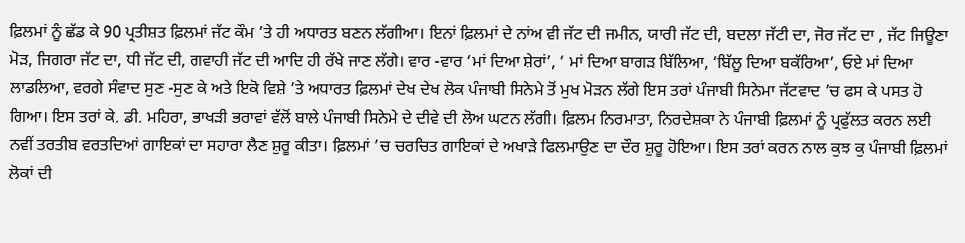ਫ਼ਿਲਮਾਂ ਨੂੰ ਛੱਡ ਕੇ 90 ਪ੍ਰਤੀਸ਼ਤ ਫ਼ਿਲਮਾਂ ਜੱਟ ਕੌਮ ’ਤੇ ਹੀ ਅਧਾਰਤ ਬਣਨ ਲੱਗੀਆ। ਇਨਾਂ ਫ਼ਿਲਮਾਂ ਦੇ ਨਾਂਅ ਵੀ ਜੱਟ ਦੀ ਜਮੀਨ, ਯਾਰੀ ਜੱਟ ਦੀ, ਬਦਲਾ ਜੱਟੀ ਦਾ, ਜੋਰ ਜੱਟ ਦਾ , ਜੱਟ ਜਿਊਣਾ ਮੋੜ, ਜਿਗਰਾ ਜੱਟ ਦਾ, ਧੀ ਜੱਟ ਦੀ, ਗਵਾਹੀ ਜੱਟ ਦੀ ਆਦਿ ਹੀ ਰੱਖੇ ਜਾਣ ਲੱਗੇ। ਵਾਰ -ਵਾਰ ‘ਮਾਂ ਦਿਆ ਸ਼ੇਰਾਂ’, ‘ ਮਾਂ ਦਿਆ ਬਾਗੜ ਬਿੱਲਿਆ, ‘ਬਿੱਲੂ ਦਿਆ ਬਕੱਰਿਆ’, ਓਏ ਮਾਂ ਦਿਆ ਲਾਡਲਿਆ, ਵਰਗੇ ਸੰਵਾਦ ਸੁਣ -ਸੁਣ ਕੇ ਅਤੇ ਇਕੋ ਵਿਸ਼ੇ ’ਤੇ ਅਧਾਰਤ ਫ਼ਿਲਮਾਂ ਦੇਖ ਦੇਖ ਲੋਕ ਪੰਜਾਬੀ ਸਿਨੇਮੇ ਤੋਂ ਮੁਖ ਮੋੜਨ ਲੱਗੇ ਇਸ ਤਰਾਂ ਪੰਜਾਬੀ ਸਿਨੇਮਾ ਜੱਟਵਾਦ ’ਚ ਫਸ ਕੇ ਪਸਤ ਹੋ ਗਿਆ। ਇਸ ਤਰਾਂ ਕੇ. ਡੀ. ਮਹਿਰਾ, ਭਾਖੜੀ ਭਰਾਵਾਂ ਵੱਲੋਂ ਬਾਲੇ ਪੰਜਾਬੀ ਸਿਨੇਮੇ ਦੇ ਦੀਵੇ ਦੀ ਲੋਅ ਘਟਨ ਲੱਗੀ। ਫ਼ਿਲਮ ਨਿਰਮਾਤਾ, ਨਿਰਦੇਸ਼ਕਾ ਨੇ ਪੰਜਾਬੀ ਫ਼ਿਲਮਾਂ ਨੂੰ ਪ੍ਰਫੁੱਲਤ ਕਰਨ ਲਈ ਨਵੀਂ ਤਰਤੀਬ ਵਰਤਦਿਆਂ ਗਾਇਕਾਂ ਦਾ ਸਹਾਰਾ ਲੈਣ ਸ਼ੁਰੂ ਕੀਤਾ। ਫ਼ਿਲਮਾਂ ’ਚ ਚਰਚਿਤ ਗਾਇਕਾਂ ਦੇ ਅਖਾੜੇ ਫਿਲਮਾਉਣ ਦਾ ਦੌਰ ਸ਼ੁਰੂ ਹੋਇਆ। ਇਸ ਤਰਾਂ ਕਰਨ ਨਾਲ ਕੁਝ ਕੁ ਪੰਜਾਬੀ ਫ਼ਿਲਮਾਂ ਲੋਕਾਂ ਦੀ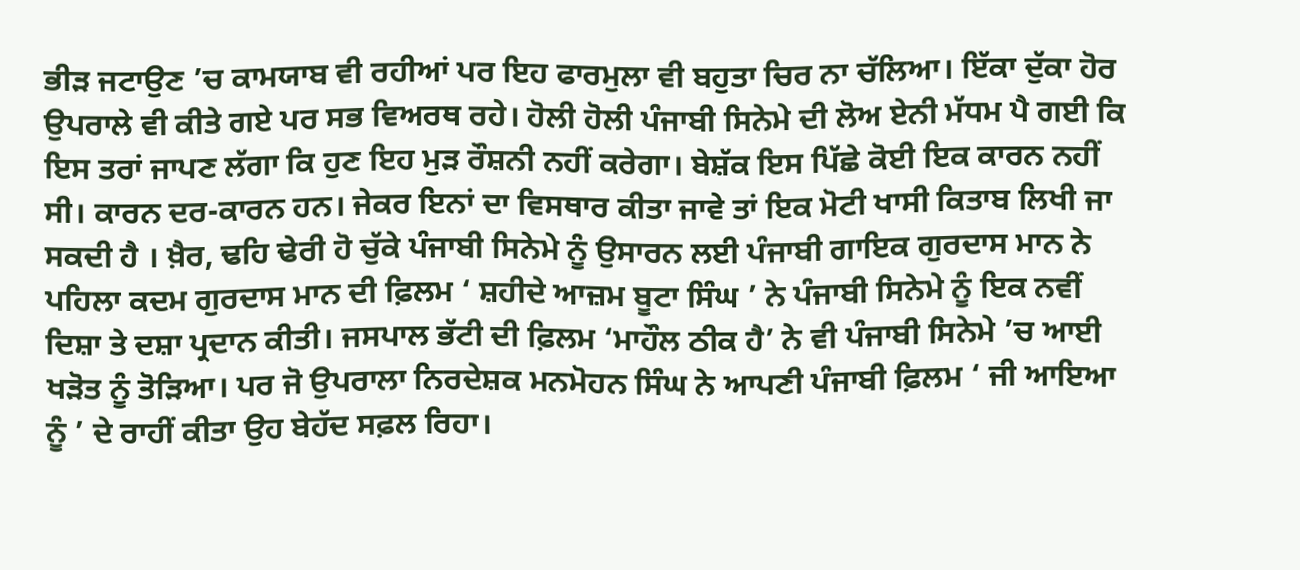ਭੀੜ ਜਟਾਉਣ ’ਚ ਕਾਮਯਾਬ ਵੀ ਰਹੀਆਂ ਪਰ ਇਹ ਫਾਰਮੁਲਾ ਵੀ ਬਹੁਤਾ ਚਿਰ ਨਾ ਚੱਲਿਆ। ਇੱਕਾ ਦੁੱਕਾ ਹੋਰ ਉਪਰਾਲੇ ਵੀ ਕੀਤੇ ਗਏ ਪਰ ਸਭ ਵਿਅਰਥ ਰਹੇ। ਹੋਲੀ ਹੋਲੀ ਪੰਜਾਬੀ ਸਿਨੇਮੇ ਦੀ ਲੋਅ ਏਨੀ ਮੱਧਮ ਪੈ ਗਈ ਕਿ ਇਸ ਤਰਾਂ ਜਾਪਣ ਲੱਗਾ ਕਿ ਹੁਣ ਇਹ ਮੁੜ ਰੌਸ਼ਨੀ ਨਹੀਂ ਕਰੇਗਾ। ਬੇਸ਼ੱਕ ਇਸ ਪਿੱਛੇ ਕੋਈ ਇਕ ਕਾਰਨ ਨਹੀਂ ਸੀ। ਕਾਰਨ ਦਰ-ਕਾਰਨ ਹਨ। ਜੇਕਰ ਇਨਾਂ ਦਾ ਵਿਸਥਾਰ ਕੀਤਾ ਜਾਵੇ ਤਾਂ ਇਕ ਮੋਟੀ ਖਾਸੀ ਕਿਤਾਬ ਲਿਖੀ ਜਾ ਸਕਦੀ ਹੈ । ਖ਼ੈਰ, ਢਹਿ ਢੇਰੀ ਹੋ ਚੁੱਕੇ ਪੰਜਾਬੀ ਸਿਨੇਮੇ ਨੂੰ ਉਸਾਰਨ ਲਈ ਪੰਜਾਬੀ ਗਾਇਕ ਗੁਰਦਾਸ ਮਾਨ ਨੇ ਪਹਿਲਾ ਕਦਮ ਗੁਰਦਾਸ ਮਾਨ ਦੀ ਫ਼ਿਲਮ ‘ ਸ਼ਹੀਦੇ ਆਜ਼ਮ ਬੂਟਾ ਸਿੰਘ ’ ਨੇ ਪੰਜਾਬੀ ਸਿਨੇਮੇ ਨੂੰ ਇਕ ਨਵੀਂ ਦਿਸ਼ਾ ਤੇ ਦਸ਼ਾ ਪ੍ਰਦਾਨ ਕੀਤੀ। ਜਸਪਾਲ ਭੱਟੀ ਦੀ ਫ਼ਿਲਮ ‘ਮਾਹੌਲ ਠੀਕ ਹੈ’ ਨੇ ਵੀ ਪੰਜਾਬੀ ਸਿਨੇਮੇ ’ਚ ਆਈ ਖੜੋਤ ਨੂੰ ਤੋੜਿਆ। ਪਰ ਜੋ ਉਪਰਾਲਾ ਨਿਰਦੇਸ਼ਕ ਮਨਮੋਹਨ ਸਿੰਘ ਨੇ ਆਪਣੀ ਪੰਜਾਬੀ ਫ਼ਿਲਮ ‘ ਜੀ ਆਇਆ ਨੂੰ ’ ਦੇ ਰਾਹੀਂ ਕੀਤਾ ਉਹ ਬੇਹੱਦ ਸਫ਼ਲ ਰਿਹਾ।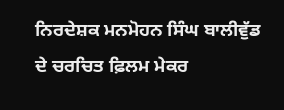ਨਿਰਦੇਸ਼ਕ ਮਨਮੋਹਨ ਸਿੰਘ ਬਾਲੀਵੁੱਡ ਦੇ ਚਰਚਿਤ ਫ਼ਿਲਮ ਮੇਕਰ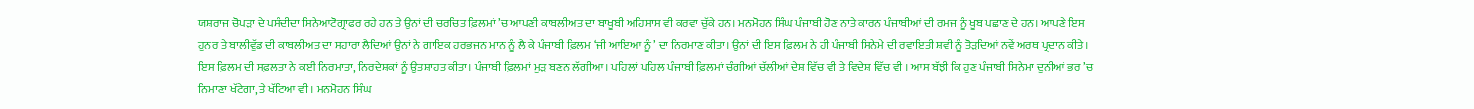ਯਸ਼ਰਾਜ ਚੋਪੜਾ ਦੇ ਪਸੰਦੀਦਾ ਸਿਨੇਆਟੋਗ੍ਰਾਫਰ ਰਹੇ ਹਨ ਤੇ ਉਨਾਂ ਦੀ ਚਰਚਿਤ ਫ਼ਿਲਮਾਂ ’ਚ ਆਪਣੀ ਕਾਬਲੀਅਤ ਦਾ ਬਾਖੂਬੀ ਅਹਿਸਾਸ ਵੀ ਕਰਵਾ ਚੁੱਕੇ ਹਨ। ਮਨਮੋਹਨ ਸਿੰਘ ਪੰਜਾਬੀ ਹੋਣ ਨਾਤੇ ਕਾਰਨ ਪੰਜਾਬੀਆਂ ਦੀ ਰਮਜ ਨੂੰ ਖੂਬ ਪਛਾਣ ਦੇ ਹਨ। ਆਪਣੇ ਇਸ ਹੁਨਰ ਤੇ ਬਾਲੀਵੁੱਡ ਦੀ ਕਾਬਲੀਅਤ ਦਾ ਸਹਾਰਾ ਲੈਦਿਆਂ ਉਨਾਂ ਨੇ ਗਾਇਕ ਹਰਭਜਨ ਮਾਨ ਨੂੰ ਲੈ ਕੇ ਪੰਜਾਬੀ ਫ਼ਿਲਮ ‘ਜੀ ਆਇਆ ਨੂੰ ’ ਦਾ ਨਿਰਮਾਣ ਕੀਤਾ। ਉਨਾਂ ਦੀ ਇਸ ਫ਼ਿਲਮ ਨੇ ਹੀ ਪੰਜਾਬੀ ਸਿਨੇਮੇ ਦੀ ਰਵਾਇਤੀ ਸ਼ਵੀ ਨੂੰ ਤੋੜਦਿਆਂ ਨਵੇਂ ਅਰਥ ਪ੍ਰਦਾਨ ਕੀਤੇ। ਇਸ ਫ਼ਿਲਮ ਦੀ ਸਫ਼ਲਤਾ ਨੇ ਕਈ ਨਿਰਮਾਤਾ, ਨਿਰਦੇਸ਼ਕਾਂ ਨੂੰ ਉਤਸ਼ਾਹਤ ਕੀਤਾ। ਪੰਜਾਬੀ ਫ਼ਿਲਮਾਂ ਮੁੜ ਬਣਨ ਲੱਗੀਆ। ਪਹਿਲਾਂ ਪਹਿਲ ਪੰਜਾਬੀ ਫ਼ਿਲਮਾਂ ਚੰਗੀਆਂ ਚੱਲੀਆਂ ਦੇਸ਼ ਵਿੱਚ ਵੀ ਤੇ ਵਿਦੇਸ਼ ਵਿੱਚ ਵੀ । ਆਸ ਬੱਝੀ ਕਿ ਹੁਣ ਪੰਜਾਬੀ ਸਿਨੇਮਾ ਦੁਨੀਆਂ ਭਰ ’ਚ ਨਿਮਾਣਾ ਖੱਟੇਗਾ, ਤੇ ਖੱਟਿਆ ਵੀ । ਮਨਮੋਹਨ ਸਿੰਘ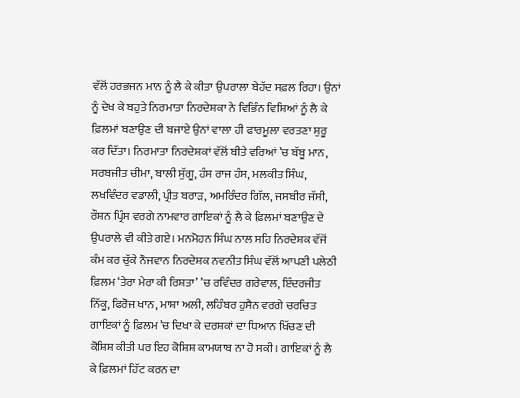ਵੱਲੋਂ ਹਰਭਜਨ ਮਾਨ ਨੂੰ ਲੈ ਕੇ ਕੀਤਾ ਉਪਰਾਲਾ ਬੇਹੱਦ ਸਫ਼ਲ ਰਿਹਾ। ਉਨਾਂ ਨੂੰ ਦੇਖ ਕੇ ਬਹੁਤੇ ਨਿਰਮਾਤਾ ਨਿਰਦੇਸ਼ਕਾ ਨੇ ਵਿਭਿੰਨ ਵਿਸ਼ਿਆਂ ਨੂੰ ਲੈ ਕੇ ਫ਼ਿਲਮਾਂ ਬਣਾਉਣ ਦੀ ਬਜਾਏ ਉਨਾਂ ਵਾਲਾ ਹੀ ਫਾਰਮੂਲਾ ਵਰਤਣਾ ਸ਼ੁਰੂ ਕਰ ਦਿੱਤਾ। ਨਿਰਮਾਤਾ ਨਿਰਦੇਸ਼ਕਾਂ ਵੱਲੋਂ ਬੀਤੇ ਵਰਿਆਂ ’ਚ ਬੱਬੂ ਮਾਨ, ਸਰਬਜੀਤ ਚੀਮਾ, ਬਾਲੀ ਸੁੱਗੂ, ਹੰਸ ਰਾਜ ਹੰਸ, ਮਲਕੀਤ ਸਿੰਘ, ਲਖਵਿੰਦਰ ਵਡਾਲੀ, ਪ੍ਰੀਤ ਬਰਾੜ, ਅਮਰਿੰਦਰ ਗਿੱਲ, ਜਸਬੀਰ ਜੱਸੀ, ਰੌਸ਼ਨ ਪ੍ਰਿੰਸ ਵਰਗੇ ਨਾਮਵਾਰ ਗਾਇਕਾਂ ਨੂੰ ਲੈ ਕੇ ਫ਼ਿਲਮਾਂ ਬਣਾਉਣ ਦੇ ਉਪਰਾਲੇ ਵੀ ਕੀਤੇ ਗਏ। ਮਨਮੋਹਨ ਸਿੰਘ ਨਾਲ ਸਹਿ ਨਿਰਦੇਸ਼ਕ ਵੱਜੋਂ ਕੰਮ ਕਰ ਚੁੱਕੇ ਨੌਜਵਾਨ ਨਿਰਦੇਸ਼ਕ ਨਵਨੀਤ ਸਿੰਘ ਵੱਲੋਂ ਆਪਣੀ ਪਲੇਠੀ ਫ਼ਿਲਮ ‘ਤੇਰਾ ਮੇਰਾ ਕੀ ਰਿਸ਼ਤਾ’ ’ਚ ਰਵਿੰਦਰ ਗਰੇਵਾਲ, ਇੰਦਰਜੀਤ ਨਿੱਕੂ, ਫਿਰੋਜ ਖਾਨ, ਮਾਸ਼ਾ ਅਲੀ, ਲਹਿੰਬਰ ਹੁਸੈਨ ਵਰਗੇ ਚਰਚਿਤ ਗਾਇਕਾਂ ਨੂੰ ਫ਼ਿਲਮ ’ਚ ਦਿਖਾ ਕੇ ਦਰਸ਼ਕਾਂ ਦਾ ਧਿਆਨ ਖਿੱਚਣ ਦੀ ਕੋਸ਼ਿਸ਼ ਕੀਤੀ ਪਰ ਇਹ ਕੋਸ਼ਿਸ਼ ਕਾਮਯਾਬ ਨਾ ਹੋ ਸਕੀ। ਗਾਇਕਾਂ ਨੂੰ ਲੈ ਕੇ ਫ਼ਿਲਮਾਂ ਹਿੱਟ ਕਰਨ ਦਾ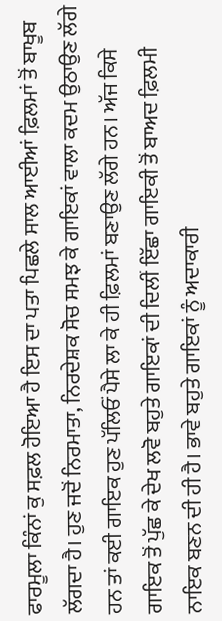ਫਾਰਮੂਲਾ ਕਿੰਨਾਂ ਕੁ ਸਫ਼ਲ ਹੋਇਆ ਹੈ ਇਸ ਦਾ ਪਤਾ ਪਿਛਲੇ ਸਾਲ ਆਈਆਂ ਫ਼ਿਲਮਾਂ ਤੋਂ ਬਾਖੂਬ ਲੱਗਦਾ ਹੈ। ਹੁਣ ਜਦੋਂ ਨਿਰਮਾਤਾ, ਨਿਰਦੇਸ਼ਕ ਸੋਚ ਸਮਝ ਕੇ ਗਾਇਕਾਂ ਵਾਲਾ ਕਦਮ ਉਠਾਉਣ ਲੱਗੇ ਹਨ ਤਾਂ ਕਈ ਗਾਇਕ ਹੁਣ ਪੱਲਿਓਂ ਪੈਸੇ ਲਾ ਕੇ ਹੀ ਫ਼ਿਲਮਾਂ ਬਣਾਉਣ ਲੱਗੇ ਹਨ। ਅੱਜ ਕਿਸੇ ਗਾਇਕ ਤੋਂ ਪੁੱਛ ਕੇ ਦੇਖ ਲਵੋ ਬਹੁਤੇ ਗਾਇਕਾਂ ਦੀ ਦਿਲੀਂ ਇੱਛਾ ਗਾਇਕੀ ਤੋਂ ਬਾਅਦ ਫ਼ਿਲਮੀ ਨਾਇਕ ਬਣਨ ਦੀ ਹੀ ਹੈ। ਭਾਵੇ ਬਹੁਤੇ ਗਾਇਕਾਂ ਨੂੰ ਅਦਾਕਾਰੀ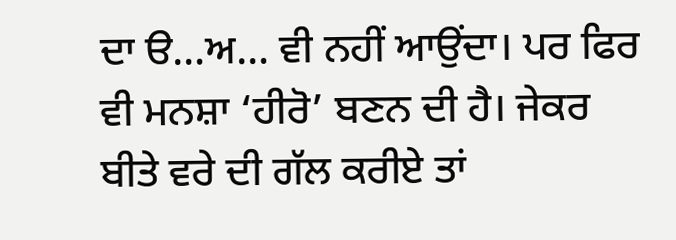ਦਾ ੳ…ਅ… ਵੀ ਨਹੀਂ ਆਉਂਦਾ। ਪਰ ਫਿਰ ਵੀ ਮਨਸ਼ਾ ‘ਹੀਰੋ’ ਬਣਨ ਦੀ ਹੈ। ਜੇਕਰ ਬੀਤੇ ਵਰੇ ਦੀ ਗੱਲ ਕਰੀਏ ਤਾਂ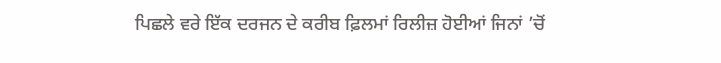ਪਿਛਲੇ ਵਰੇ ਇੱਕ ਦਰਜਨ ਦੇ ਕਰੀਬ ਫ਼ਿਲਮਾਂ ਰਿਲੀਜ਼ ਹੋਈਆਂ ਜਿਨਾਂ ’ਚੋਂ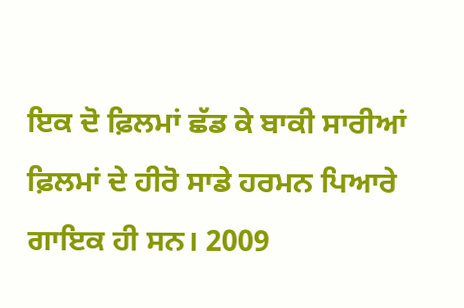ਇਕ ਦੋ ਫ਼ਿਲਮਾਂ ਛੱਡ ਕੇ ਬਾਕੀ ਸਾਰੀਆਂ ਫ਼ਿਲਮਾਂ ਦੇ ਹੀਰੋ ਸਾਡੇ ਹਰਮਨ ਪਿਆਰੇ ਗਾਇਕ ਹੀ ਸਨ। 2009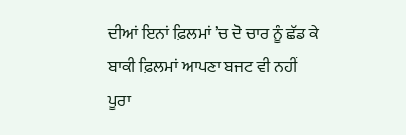ਦੀਆਂ ਇਨਾਂ ਫ਼ਿਲਮਾਂ ’ਚ ਦੋ ਚਾਰ ਨੂੰ ਛੱਡ ਕੇ ਬਾਕੀ ਫ਼ਿਲਮਾਂ ਆਪਣਾ ਬਜਟ ਵੀ ਨਹੀਂ ਪੂਰਾ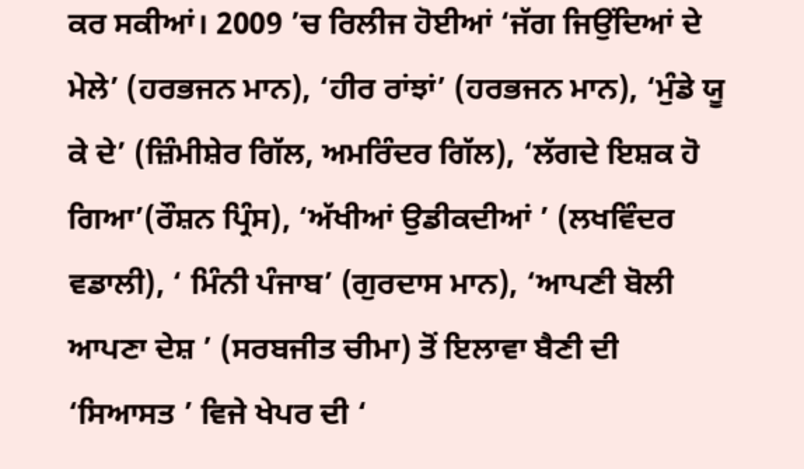ਕਰ ਸਕੀਆਂ। 2009 ’ਚ ਰਿਲੀਜ ਹੋਈਆਂ ‘ਜੱਗ ਜਿਉਂਦਿਆਂ ਦੇ ਮੇਲੇ’ (ਹਰਭਜਨ ਮਾਨ), ‘ਹੀਰ ਰਾਂਝਾਂ’ (ਹਰਭਜਨ ਮਾਨ), ‘ਮੁੰਡੇ ਯੂ ਕੇ ਦੇ’ (ਜ਼ਿੰਮੀਸ਼ੇਰ ਗਿੱਲ, ਅਮਰਿੰਦਰ ਗਿੱਲ), ‘ਲੱਗਦੇ ਇਸ਼ਕ ਹੋ ਗਿਆ’(ਰੌਸ਼ਨ ਪ੍ਰਿੰਸ), ‘ਅੱਖੀਆਂ ਉਡੀਕਦੀਆਂ ’ (ਲਖਵਿੰਦਰ ਵਡਾਲੀ), ‘ ਮਿੰਨੀ ਪੰਜਾਬ’ (ਗੁਰਦਾਸ ਮਾਨ), ‘ਆਪਣੀ ਬੋਲੀ ਆਪਣਾ ਦੇਸ਼ ’ (ਸਰਬਜੀਤ ਚੀਮਾ) ਤੋਂ ਇਲਾਵਾ ਬੈਣੀ ਦੀ ‘ਸਿਆਸਤ ’ ਵਿਜੇ ਖੇਪਰ ਦੀ ‘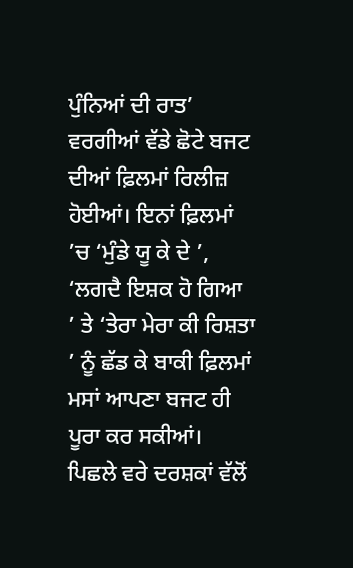ਪੁੰਨਿਆਂ ਦੀ ਰਾਤ’ ਵਰਗੀਆਂ ਵੱਡੇ ਛੋਟੇ ਬਜਟ ਦੀਆਂ ਫ਼ਿਲਮਾਂ ਰਿਲੀਜ਼ ਹੋਈਆਂ। ਇਨਾਂ ਫ਼ਿਲਮਾਂ ’ਚ ‘ਮੁੰਡੇ ਯੂ ਕੇ ਦੇ ’, ‘ਲਗਦੈ ਇਸ਼ਕ ਹੋ ਗਿਆ ’ ਤੇ ‘ਤੇਰਾ ਮੇਰਾ ਕੀ ਰਿਸ਼ਤਾ ’ ਨੂੰ ਛੱਡ ਕੇ ਬਾਕੀ ਫ਼ਿਲਮਾਂ ਮਸਾਂ ਆਪਣਾ ਬਜਟ ਹੀ ਪੂਰਾ ਕਰ ਸਕੀਆਂ। ਪਿਛਲੇ ਵਰੇ ਦਰਸ਼ਕਾਂ ਵੱਲੋਂ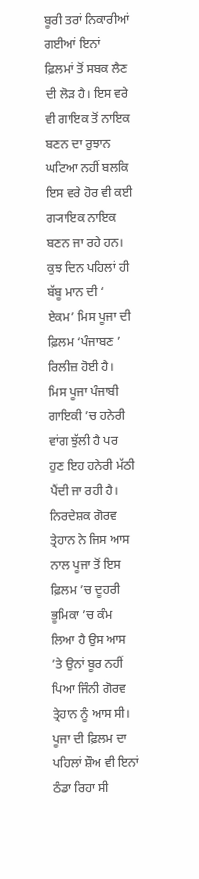ਬੂਰੀ ਤਰਾਂ ਨਿਕਾਰੀਆਂ ਗਈਆਂ ਇਨਾਂ ਫ਼ਿਲਮਾਂ ਤੋਂ ਸਬਕ ਲੈਣ ਦੀ ਲੋੜ ਹੈ। ਇਸ ਵਰੇ ਵੀ ਗਾਇਕ ਤੋਂ ਨਾਇਕ ਬਣਨ ਦਾ ਰੁਝਾਨ ਘਟਿਆ ਨਹੀਂ ਬਲਕਿ ਇਸ ਵਰੇ ਹੋਰ ਵੀ ਕਈ ਗ੍ਯਾਇਕ ਨਾਇਕ ਬਣਨ ਜਾ ਰਹੇ ਹਨ। ਕੁਝ ਦਿਨ ਪਹਿਲਾਂ ਹੀ ਬੱਬੂ ਮਾਨ ਦੀ ‘ ਏਕਮ’ ਮਿਸ ਪੂਜਾ ਦੀ ਫ਼ਿਲਮ ‘ਪੰਜਾਬਣ ’ ਰਿਲੀਜ਼ ਹੋਈ ਹੈ। ਮਿਸ ਪੂਜਾ ਪੰਜਾਬੀ ਗਾਇਕੀ ’ਚ ਹਨੇਰੀ ਵਾਂਗ ਝੁੱਲੀ ਹੈ ਪਰ ਹੁਣ ਇਹ ਹਨੇਰੀ ਮੱਠੀ ਪੈਂਦੀ ਜਾ ਰਹੀ ਹੈ। ਨਿਰਦੇਸ਼ਕ ਗੋਰਵ ਤ੍ਰੇਹਾਨ ਨੇ ਜਿਸ ਆਸ ਨਾਲ ਪੂਜਾ ਤੋਂ ਇਸ ਫ਼ਿਲਮ ’ਚ ਦੂਹਰੀ ਭੂਮਿਕਾ ’ਚ ਕੰਮ ਲਿਆ ਹੈ ਉਸ ਆਸ ’ਤੇ ਉਨਾਂ ਬੂਰ ਨਹੀਂ ਪਿਆ ਜਿੰਨੀ ਗੋਰਵ ਤ੍ਰੇਹਾਨ ਨੂੰ ਆਸ ਸੀ। ਪੂਜਾ ਦੀ ਫ਼ਿਲਮ ਦਾ ਪਹਿਲਾਂ ਸ਼ੌਅ ਵੀ ਇਨਾਂ ਠੰਡਾ ਰਿਹਾ ਸੀ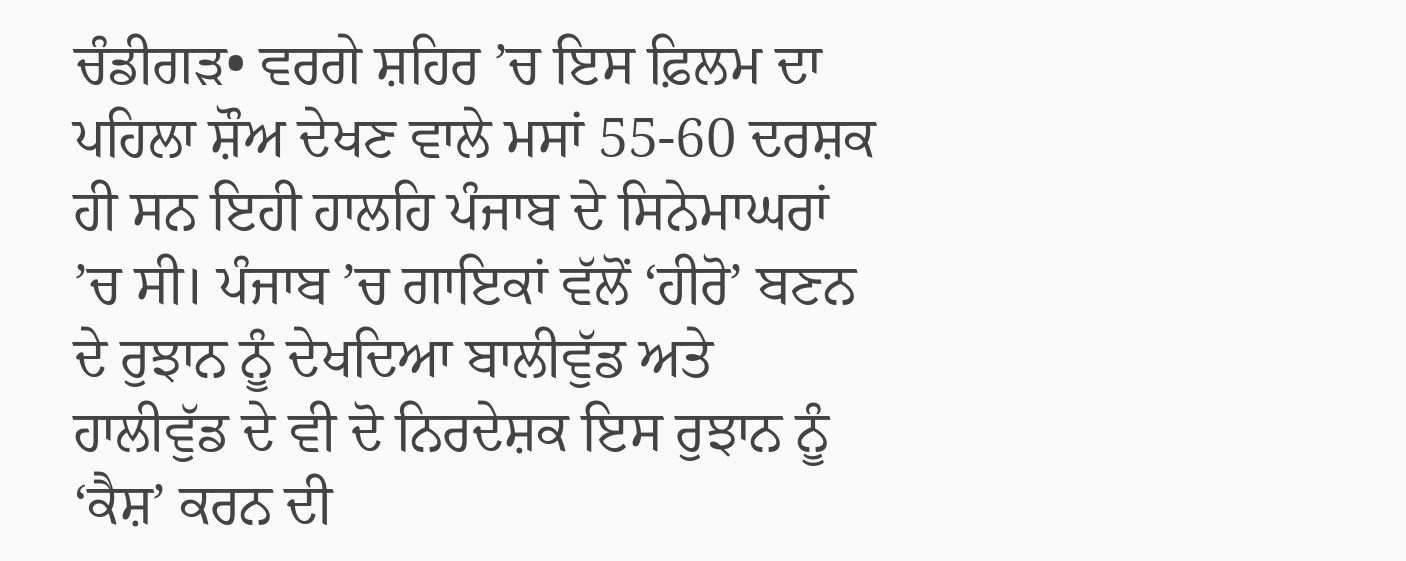ਚੰਡੀਗੜ• ਵਰਗੇ ਸ਼ਹਿਰ ’ਚ ਇਸ ਫ਼ਿਲਮ ਦਾ ਪਹਿਲਾ ਸ਼ੌਅ ਦੇਖਣ ਵਾਲੇ ਮਸਾਂ 55-60 ਦਰਸ਼ਕ ਹੀ ਸਨ ਇਹੀ ਹਾਲਹਿ ਪੰਜਾਬ ਦੇ ਸਿਨੇਮਾਘਰਾਂ ’ਚ ਸੀ। ਪੰਜਾਬ ’ਚ ਗਾਇਕਾਂ ਵੱਲੋਂ ‘ਹੀਰੋ’ ਬਣਨ ਦੇ ਰੁਝਾਨ ਨੂੰ ਦੇਖਦਿਆ ਬਾਲੀਵੁੱਡ ਅਤੇ ਹਾਲੀਵੁੱਡ ਦੇ ਵੀ ਦੋ ਨਿਰਦੇਸ਼ਕ ਇਸ ਰੁਝਾਨ ਨੂੰ ‘ਕੈਸ਼’ ਕਰਨ ਦੀ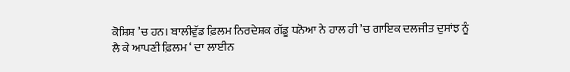ਕੋਸ਼ਿਸ਼ ’ਚ ਹਨ। ਬਾਲੀਵੁੱਡ ਫ਼ਿਲਮ ਨਿਰਦੇਸ਼ਕ ਗੱਡੂ ਧਨੋਆ ਨੇ ਹਾਲ ਹੀ ’ਚ ਗਾਇਕ ਦਲਜੀਤ ਦੁਸਾਂਝ ਨੂੰ ਲੈ ਕੇ ਆਪਣੀ ਫ਼ਿਲਮ ‘ ਦਾ ਲਾਈਨ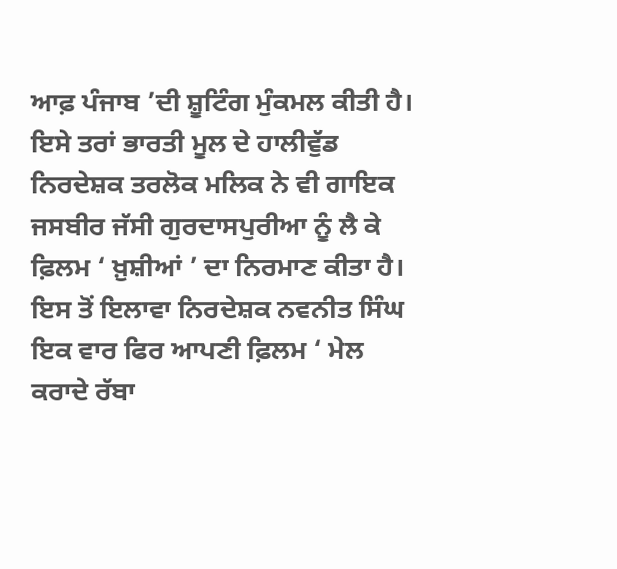ਆਫ਼ ਪੰਜਾਬ ’ਦੀ ਸ਼ੂਟਿੰਗ ਮੁੰਕਮਲ ਕੀਤੀ ਹੈ। ਇਸੇ ਤਰਾਂ ਭਾਰਤੀ ਮੂਲ ਦੇ ਹਾਲੀਵੁੱਡ ਨਿਰਦੇਸ਼ਕ ਤਰਲੋਕ ਮਲਿਕ ਨੇ ਵੀ ਗਾਇਕ ਜਸਬੀਰ ਜੱਸੀ ਗੁਰਦਾਸਪੁਰੀਆ ਨੂੰ ਲੈ ਕੇ ਫ਼ਿਲਮ ‘ ਖ਼ੁਸ਼ੀਆਂ ’ ਦਾ ਨਿਰਮਾਣ ਕੀਤਾ ਹੈ। ਇਸ ਤੋਂ ਇਲਾਵਾ ਨਿਰਦੇਸ਼ਕ ਨਵਨੀਤ ਸਿੰਘ ਇਕ ਵਾਰ ਫਿਰ ਆਪਣੀ ਫ਼ਿਲਮ ‘ ਮੇਲ ਕਰਾਦੇ ਰੱਬਾ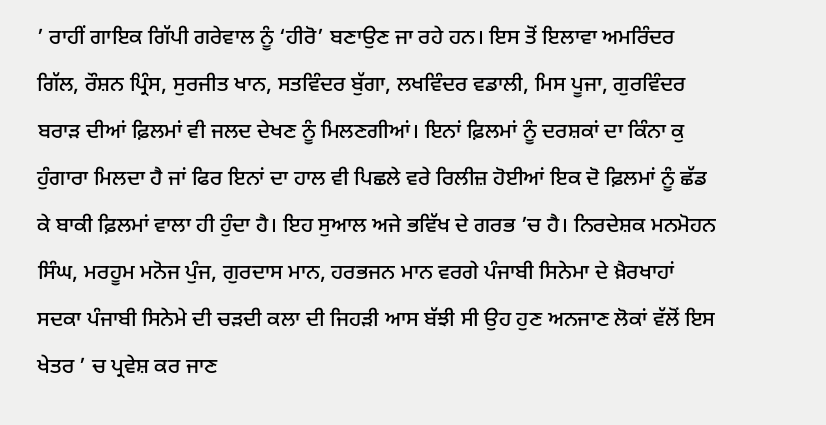’ ਰਾਹੀਂ ਗਾਇਕ ਗਿੱਪੀ ਗਰੇਵਾਲ ਨੂੰ ‘ਹੀਰੋ’ ਬਣਾਉਣ ਜਾ ਰਹੇ ਹਨ। ਇਸ ਤੋਂ ਇਲਾਵਾ ਅਮਰਿੰਦਰ ਗਿੱਲ, ਰੌਸ਼ਨ ਪ੍ਰਿੰਸ, ਸੁਰਜੀਤ ਖਾਨ, ਸਤਵਿੰਦਰ ਬੁੱਗਾ, ਲਖਵਿੰਦਰ ਵਡਾਲੀ, ਮਿਸ ਪੂਜਾ, ਗੁਰਵਿੰਦਰ ਬਰਾੜ ਦੀਆਂ ਫ਼ਿਲਮਾਂ ਵੀ ਜਲਦ ਦੇਖਣ ਨੂੰ ਮਿਲਣਗੀਆਂ। ਇਨਾਂ ਫ਼ਿਲਮਾਂ ਨੂੰ ਦਰਸ਼ਕਾਂ ਦਾ ਕਿੰਨਾ ਕੁ ਹੁੰਗਾਰਾ ਮਿਲਦਾ ਹੈ ਜਾਂ ਫਿਰ ਇਨਾਂ ਦਾ ਹਾਲ ਵੀ ਪਿਛਲੇ ਵਰੇ ਰਿਲੀਜ਼ ਹੋਈਆਂ ਇਕ ਦੋ ਫ਼ਿਲਮਾਂ ਨੂੰ ਛੱਡ ਕੇ ਬਾਕੀ ਫ਼ਿਲਮਾਂ ਵਾਲਾ ਹੀ ਹੁੰਦਾ ਹੈ। ਇਹ ਸੁਆਲ ਅਜੇ ਭਵਿੱਖ ਦੇ ਗਰਭ ’ਚ ਹੈ। ਨਿਰਦੇਸ਼ਕ ਮਨਮੋਹਨ ਸਿੰਘ, ਮਰਹੂਮ ਮਨੋਜ ਪੁੰਜ, ਗੁਰਦਾਸ ਮਾਨ, ਹਰਭਜਨ ਮਾਨ ਵਰਗੇ ਪੰਜਾਬੀ ਸਿਨੇਮਾ ਦੇ ਖ਼ੈਰਖਾਹਾਂ ਸਦਕਾ ਪੰਜਾਬੀ ਸਿਨੇਮੇ ਦੀ ਚੜਦੀ ਕਲਾ ਦੀ ਜਿਹੜੀ ਆਸ ਬੱਝੀ ਸੀ ਉਹ ਹੁਣ ਅਨਜਾਣ ਲੋਕਾਂ ਵੱਲੋਂ ਇਸ ਖੇਤਰ ’ ਚ ਪ੍ਰਵੇਸ਼ ਕਰ ਜਾਣ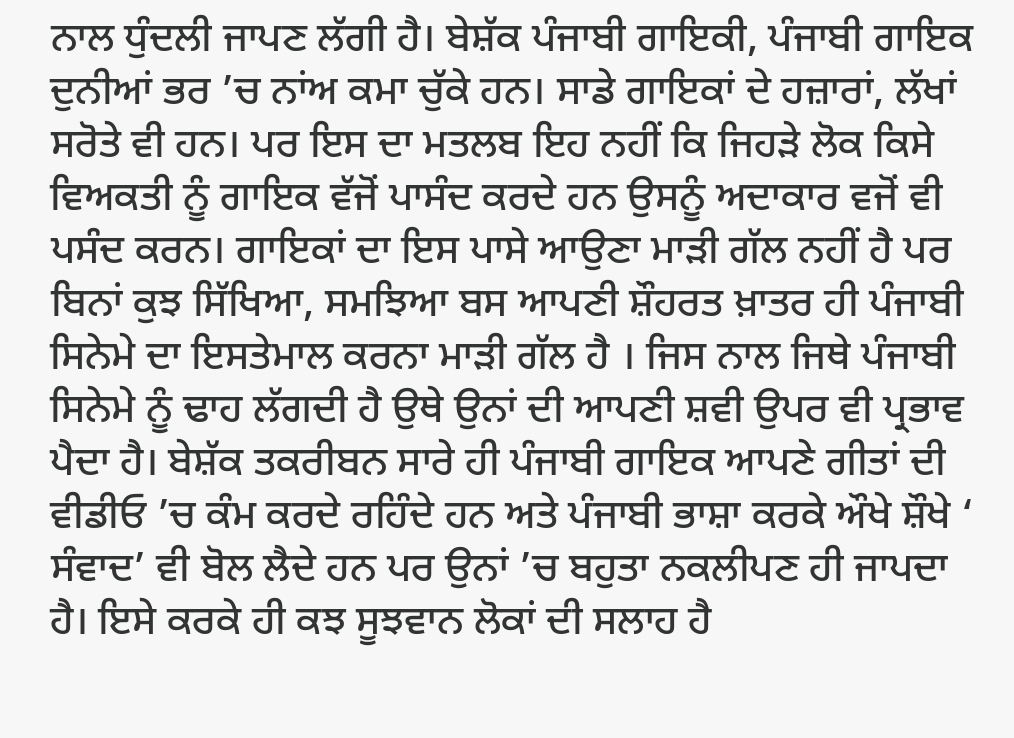ਨਾਲ ਧੁੰਦਲੀ ਜਾਪਣ ਲੱਗੀ ਹੈ। ਬੇਸ਼ੱਕ ਪੰਜਾਬੀ ਗਾਇਕੀ, ਪੰਜਾਬੀ ਗਾਇਕ ਦੁਨੀਆਂ ਭਰ ’ਚ ਨਾਂਅ ਕਮਾ ਚੁੱਕੇ ਹਨ। ਸਾਡੇ ਗਾਇਕਾਂ ਦੇ ਹਜ਼ਾਰਾਂ, ਲੱਖਾਂ ਸਰੋਤੇ ਵੀ ਹਨ। ਪਰ ਇਸ ਦਾ ਮਤਲਬ ਇਹ ਨਹੀਂ ਕਿ ਜਿਹੜੇ ਲੋਕ ਕਿਸੇ ਵਿਅਕਤੀ ਨੂੰ ਗਾਇਕ ਵੱਜੋਂ ਪਾਸੰਦ ਕਰਦੇ ਹਨ ਉਸਨੂੰ ਅਦਾਕਾਰ ਵਜੋਂ ਵੀ ਪਸੰਦ ਕਰਨ। ਗਾਇਕਾਂ ਦਾ ਇਸ ਪਾਸੇ ਆਉਣਾ ਮਾੜੀ ਗੱਲ ਨਹੀਂ ਹੈ ਪਰ ਬਿਨਾਂ ਕੁਝ ਸਿੱਖਿਆ, ਸਮਝਿਆ ਬਸ ਆਪਣੀ ਸ਼ੌਹਰਤ ਖ਼ਾਤਰ ਹੀ ਪੰਜਾਬੀ ਸਿਨੇਮੇ ਦਾ ਇਸਤੇਮਾਲ ਕਰਨਾ ਮਾੜੀ ਗੱਲ ਹੈ । ਜਿਸ ਨਾਲ ਜਿਥੇ ਪੰਜਾਬੀ ਸਿਨੇਮੇ ਨੂੰ ਢਾਹ ਲੱਗਦੀ ਹੈ ਉਥੇ ਉਨਾਂ ਦੀ ਆਪਣੀ ਸ਼ਵੀ ਉਪਰ ਵੀ ਪ੍ਰਭਾਵ ਪੈਦਾ ਹੈ। ਬੇਸ਼ੱਕ ਤਕਰੀਬਨ ਸਾਰੇ ਹੀ ਪੰਜਾਬੀ ਗਾਇਕ ਆਪਣੇ ਗੀਤਾਂ ਦੀ ਵੀਡੀਓ ’ਚ ਕੰਮ ਕਰਦੇ ਰਹਿੰਦੇ ਹਨ ਅਤੇ ਪੰਜਾਬੀ ਭਾਸ਼ਾ ਕਰਕੇ ਔਖੇ ਸ਼ੌਖੇ ‘ ਸੰਵਾਦ’ ਵੀ ਬੋਲ ਲੈਦੇ ਹਨ ਪਰ ਉਨਾਂ ’ਚ ਬਹੁਤਾ ਨਕਲੀਪਣ ਹੀ ਜਾਪਦਾ ਹੈ। ਇਸੇ ਕਰਕੇ ਹੀ ਕਝ ਸੂਝਵਾਨ ਲੋਕਾਂ ਦੀ ਸਲਾਹ ਹੈ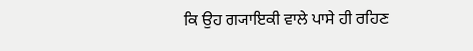ਕਿ ਉਹ ਗ੍ਯਾਇਕੀ ਵਾਲੇ ਪਾਸੇ ਹੀ ਰਹਿਣ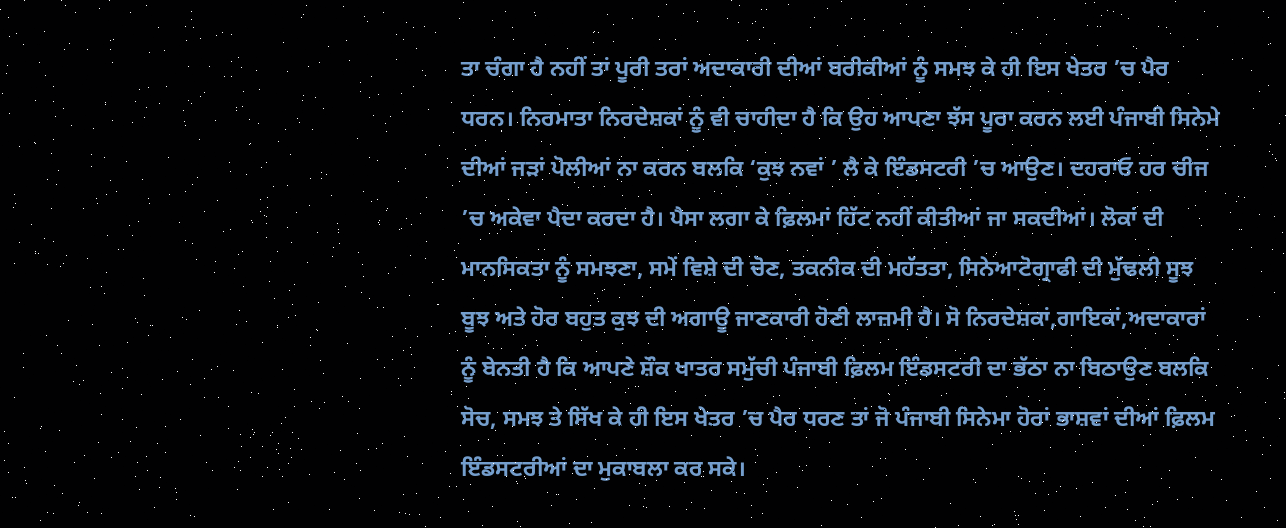ਤਾ ਚੰਗਾ ਹੈ ਨਹੀਂ ਤਾਂ ਪੂਰੀ ਤਰਾਂ ਅਦਾਕਾਰੀ ਦੀਆਂ ਬਰੀਕੀਆਂ ਨੂੰ ਸਮਝ ਕੇ ਹੀ ਇਸ ਖੇਤਰ ’ਚ ਪੈਰ ਧਰਨ। ਨਿਰਮਾਤਾ ਨਿਰਦੇਸ਼ਕਾਂ ਨੂੰ ਵੀ ਚਾਹੀਦਾ ਹੈ ਕਿ ਉਹ ਆਪਣਾ ਝੱਸ ਪੂਰਾ ਕਰਨ ਲਈ ਪੰਜਾਬੀ ਸਿਨੇਮੇ ਦੀਆਂ ਜੜਾਂ ਪੋਲੀਆਂ ਨਾ ਕਰਨ ਬਲਕਿ ‘ਕੁਝ ਨਵਾਂ ’ ਲੈ ਕੇ ਇੰਡਸਟਰੀ ’ਚ ਆਉਣ। ਦਹਰਾਓ ਹਰ ਚੀਜ ’ਚ ਅਕੇਵਾ ਪੈਦਾ ਕਰਦਾ ਹੈ। ਪੈਸਾ ਲਗਾ ਕੇ ਫ਼ਿਲਮਾਂ ਹਿੱਟ ਨਹੀਂ ਕੀਤੀਆਂ ਜਾ ਸਕਦੀਆਂ। ਲੋਕਾਂ ਦੀ ਮਾਨਸਿਕਤਾ ਨੂੰ ਸਮਝਣਾ, ਸਮੇਂ ਵਿਸ਼ੇ ਦੀ ਚੋਣ, ਤਕਨੀਕ ਦੀ ਮਹੱਤਤਾ, ਸਿਨੇਆਟੋਗ੍ਰਾਫੀ ਦੀ ਮੁੱਢਲੀ ਸੂਝ ਬੂਝ ਅਤੇ ਹੋਰ ਬਹੁਤ ਕੁਝ ਦੀ ਅਗਾਊ ਜਾਣਕਾਰੀ ਹੋਣੀ ਲਾਜ਼ਮੀ ਹੈ। ਸੋ ਨਿਰਦੇਸ਼ਕਾਂ,ਗਾਇਕਾਂ,ਅਦਾਕਾਰਾਂ ਨੂੰ ਬੇਨਤੀ ਹੈ ਕਿ ਆਪਣੇ ਸ਼ੌਕ ਖਾਤਰ ਸਮੁੱਚੀ ਪੰਜਾਬੀ ਫ਼ਿਲਮ ਇੰਡਸਟਰੀ ਦਾ ਭੱਠਾ ਨਾ ਬਿਠਾਉਣ ਬਲਕਿ ਸੋਚ, ਸਮਝ ਤੇ ਸਿੱਖ ਕੇ ਹੀ ਇਸ ਖੇਤਰ ’ਚ ਪੈਰ ਧਰਣ ਤਾਂ ਜੋ ਪੰਜਾਬੀ ਸਿਨੇਮਾ ਹੋਰਾਂ ਭਾਸ਼ਵਾਂ ਦੀਆਂ ਫ਼ਿਲਮ ਇੰਡਸਟਰੀਆਂ ਦਾ ਮੁਕਾਬਲਾ ਕਰ ਸਕੇ।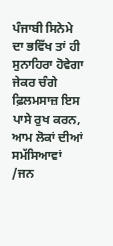ਪੰਜਾਬੀ ਸਿਨੇਮੇ ਦਾ ਭਵਿੱਖ ਤਾਂ ਹੀ ਸੁਨਾਹਿਰਾ ਹੋਵੇਗਾ ਜੇਕਰ ਚੰਗੇ ਫ਼ਿਲਮਸਾਜ਼ ਇਸ ਪਾਸੇ ਰੁਖ ਕਰਨ, ਆਮ ਲੋਕਾਂ ਦੀਆਂ ਸਮੱਸਿਆਵਾਂ /ਜਨ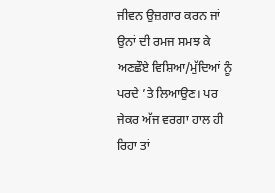ਜੀਵਨ ਉਜ਼ਗਾਰ ਕਰਨ ਜਾਂ ਉਨਾਂ ਦੀ ਰਮਜ ਸਮਝ ਕੇ ਅਣਛੌਏ ਵਿਸ਼ਿਆ/ਮੁੱਦਿਆਂ ਨੂੰ ਪਰਦੇ ’ਤੇ ਲਿਆਉਣ। ਪਰ ਜੇਕਰ ਅੱਜ ਵਰਗਾ ਹਾਲ ਹੀ ਰਿਹਾ ਤਾਂ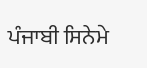ਪੰਜਾਬੀ ਸਿਨੇਮੇ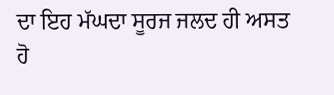ਦਾ ਇਹ ਮੱਘਦਾ ਸੂਰਜ ਜਲਦ ਹੀ ਅਸਤ ਹੋ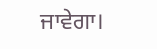ਜਾਵੇਗਾ।